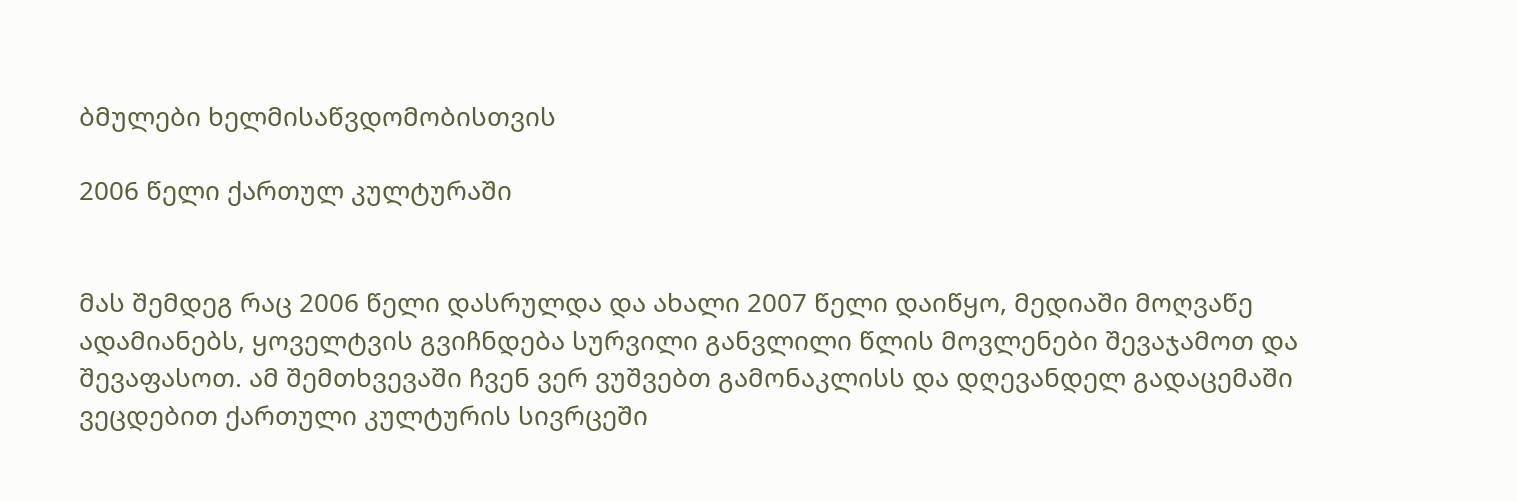ბმულები ხელმისაწვდომობისთვის

2006 წელი ქართულ კულტურაში


მას შემდეგ რაც 2006 წელი დასრულდა და ახალი 2007 წელი დაიწყო, მედიაში მოღვაწე ადამიანებს, ყოველტვის გვიჩნდება სურვილი განვლილი წლის მოვლენები შევაჯამოთ და შევაფასოთ. ამ შემთხვევაში ჩვენ ვერ ვუშვებთ გამონაკლისს და დღევანდელ გადაცემაში ვეცდებით ქართული კულტურის სივრცეში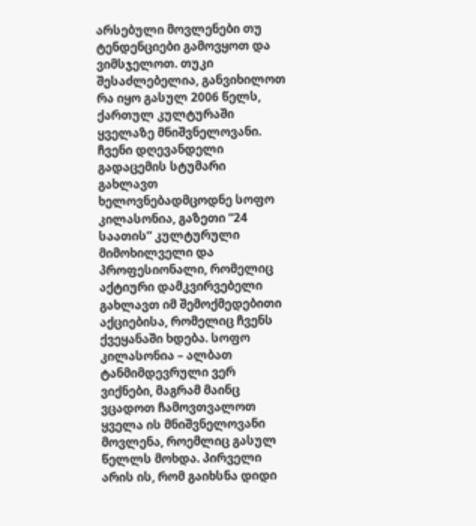არსებული მოვლენები თუ ტენდენციები გამოვყოთ და ვიმსჯელოთ. თუკი შესაძლებელია, განვიხილოთ რა იყო გასულ 2006 წელს, ქართულ კულტურაში ყველაზე მნიშვნელოვანი. ჩვენი დღევანდელი გადაცემის სტუმარი გახლავთ ხელოვნებადმცოდნე სოფო კილასონია, გაზეთი “24 საათის” კულტურული მიმოხილველი და პროფესიონალი, რომელიც აქტიური დამკვირვებელი გახლავთ იმ შემოქმედებითი აქციებისა, რომელიც ჩვენს ქვეყანაში ხდება. სოფო კილასონია – ალბათ ტანმიმდევრული ვერ ვიქნები, მაგრამ მაინც ვცადოთ ჩამოვთვალოთ ყველა ის მნიშვნელოვანი მოვლენა, როემლიც გასულ წელლს მოხდა. პირველი არის ის, რომ გაიხსნა დიდი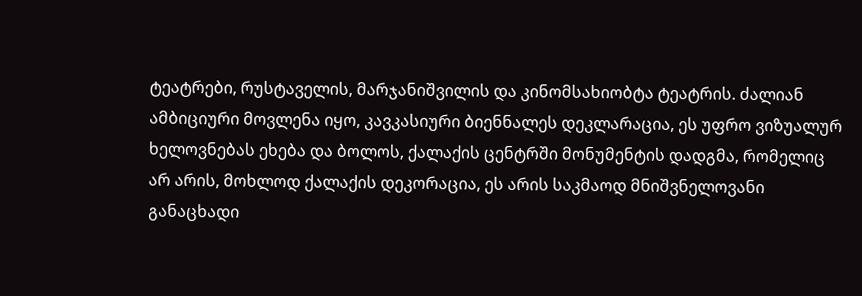ტეატრები, რუსტაველის, მარჯანიშვილის და კინომსახიობტა ტეატრის. ძალიან ამბიციური მოვლენა იყო, კავკასიური ბიენნალეს დეკლარაცია, ეს უფრო ვიზუალურ ხელოვნებას ეხება და ბოლოს, ქალაქის ცენტრში მონუმენტის დადგმა, რომელიც არ არის, მოხლოდ ქალაქის დეკორაცია, ეს არის საკმაოდ მნიშვნელოვანი განაცხადი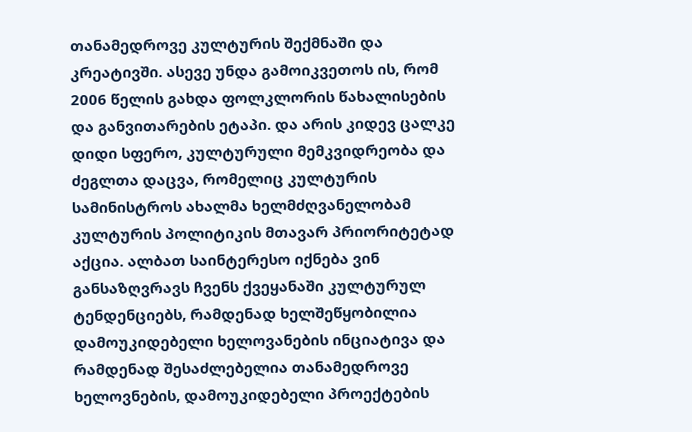თანამედროვე კულტურის შექმნაში და კრეატივში. ასევე უნდა გამოიკვეთოს ის, რომ 2006 წელის გახდა ფოლკლორის წახალისების და განვითარების ეტაპი. და არის კიდევ ცალკე დიდი სფერო, კულტურული მემკვიდრეობა და ძეგლთა დაცვა, რომელიც კულტურის სამინისტროს ახალმა ხელმძღვანელობამ კულტურის პოლიტიკის მთავარ პრიორიტეტად აქცია. ალბათ საინტერესო იქნება ვინ განსაზღვრავს ჩვენს ქვეყანაში კულტურულ ტენდენციებს, რამდენად ხელშეწყობილია დამოუკიდებელი ხელოვანების ინციატივა და რამდენად შესაძლებელია თანამედროვე ხელოვნების, დამოუკიდებელი პროექტების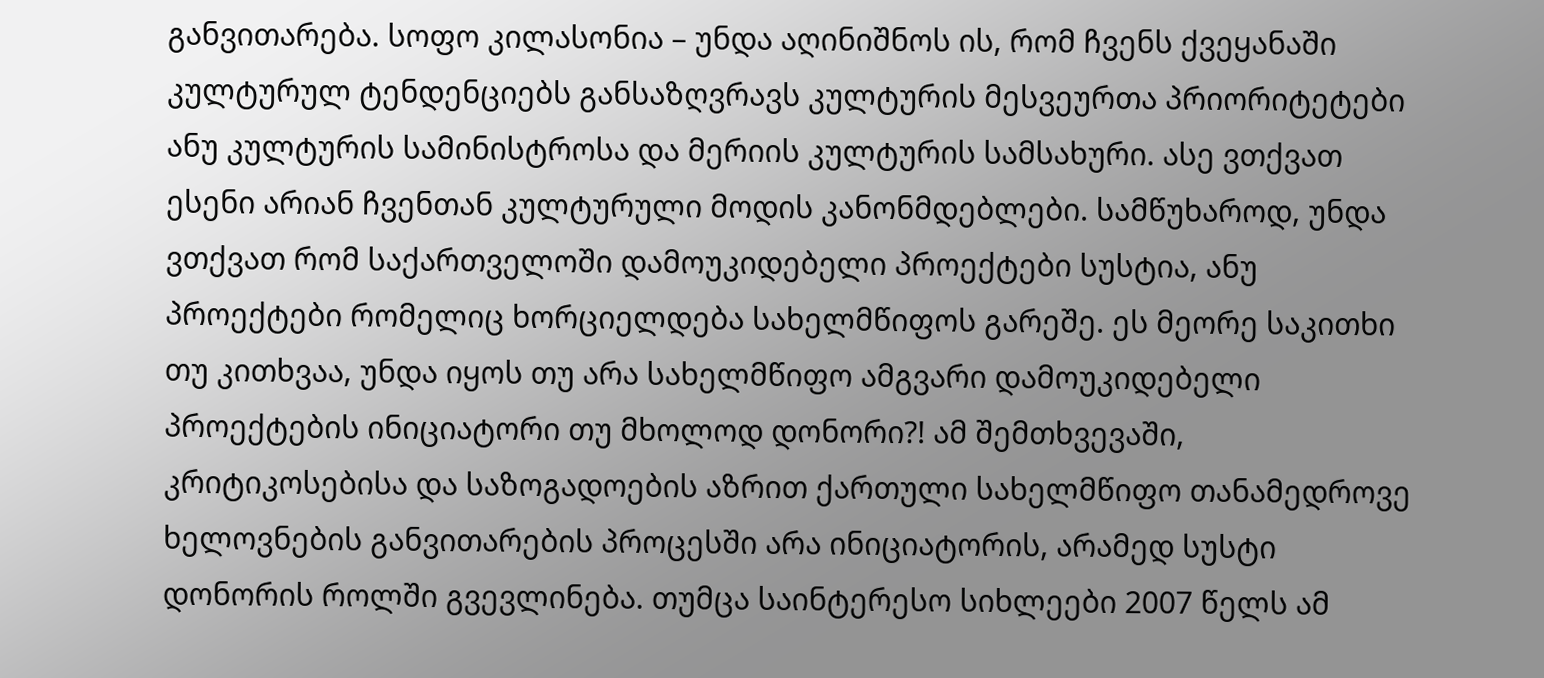განვითარება. სოფო კილასონია – უნდა აღინიშნოს ის, რომ ჩვენს ქვეყანაში კულტურულ ტენდენციებს განსაზღვრავს კულტურის მესვეურთა პრიორიტეტები ანუ კულტურის სამინისტროსა და მერიის კულტურის სამსახური. ასე ვთქვათ ესენი არიან ჩვენთან კულტურული მოდის კანონმდებლები. სამწუხაროდ, უნდა ვთქვათ რომ საქართველოში დამოუკიდებელი პროექტები სუსტია, ანუ პროექტები რომელიც ხორციელდება სახელმწიფოს გარეშე. ეს მეორე საკითხი თუ კითხვაა, უნდა იყოს თუ არა სახელმწიფო ამგვარი დამოუკიდებელი პროექტების ინიციატორი თუ მხოლოდ დონორი?! ამ შემთხვევაში, კრიტიკოსებისა და საზოგადოების აზრით ქართული სახელმწიფო თანამედროვე ხელოვნების განვითარების პროცესში არა ინიციატორის, არამედ სუსტი დონორის როლში გვევლინება. თუმცა საინტერესო სიხლეები 2007 წელს ამ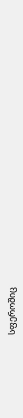სფეროშიც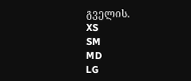გველის.
XS
SM
MD
LG